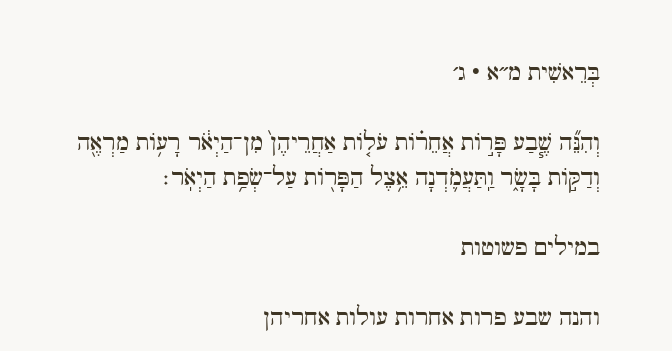בְּרֵאשִׁית מ״א · ג׳

וְהִנֵּ֞ה שֶׁ֧בַע פָּר֣וֹת אֲחֵר֗וֹת עֹל֤וֹת אַחֲרֵיהֶן֙ מִן־הַיְאֹ֔ר רָע֥וֹת מַרְאֶ֖ה וְדַקּ֣וֹת בָּשָׂ֑ר וַֽתַּעֲמֹ֛דְנָה אֵ֥צֶל הַפָּר֖וֹת עַל־שְׂפַ֥ת הַיְאֹֽר׃

במילים פשוטות

והנה שבע פרות אחרות עולות אחריהן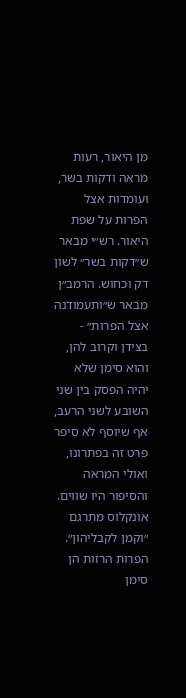מן היאור, רעות מראה ודקות בשר, ועומדות אצל הפרות על שפת היאור. רש״י מבאר ש״דקות בשר״ לשון דק וכחוש. הרמב״ן מבאר ש״ותעמודנה אצל הפרות״ - בצידן וקרוב להן, והוא סימן שלא יהיה הפסק בין שני השובע לשני הרעב, אף שיוסף לא סיפר פרט זה בפתרונו, ואולי המראה והסיפור היו שווים. אונקלוס מתרגם ״וקמן לקבליהון״. הפרות הרזות הן סימן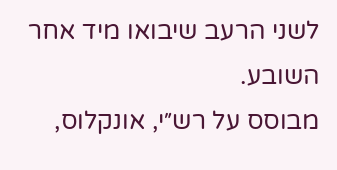לשני הרעב שיבואו מיד אחר השובע.
מבוסס על רש״י, אונקלוס,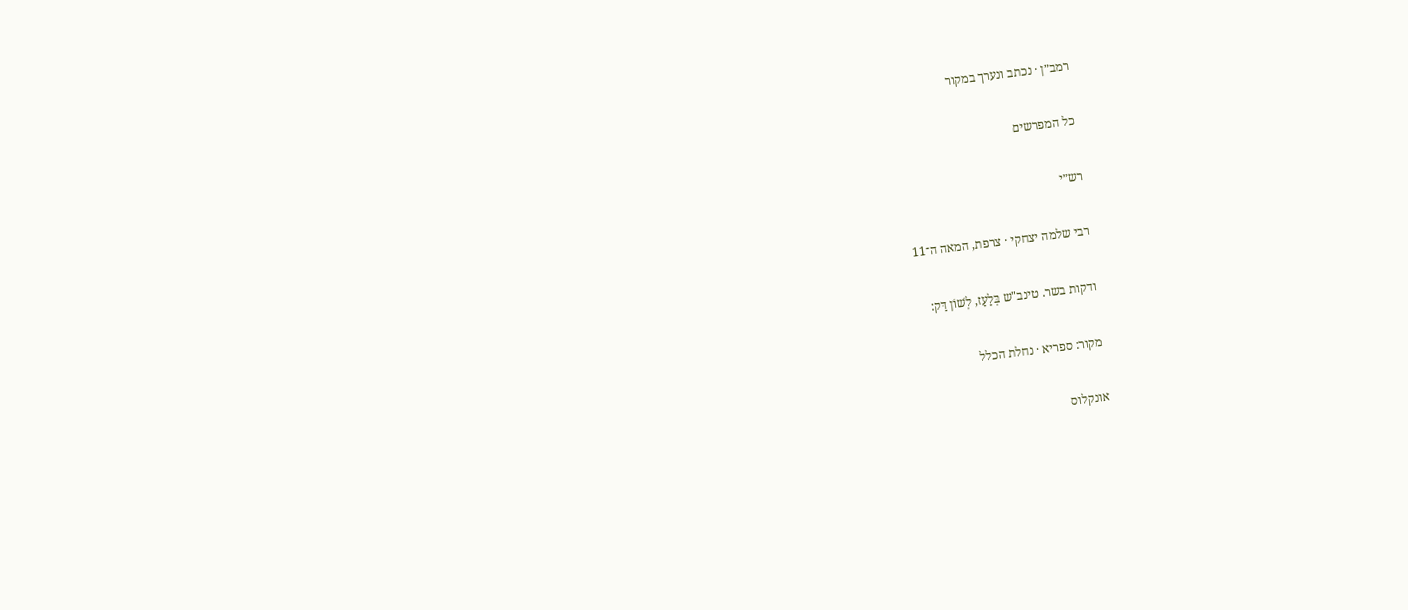רמב״ן · נכתב ונערך במקור

כל המפרשים

רש״י

רבי שלמה יצחקי · צרפת, המאה ה־11

ודקות בשר. טינב"ש בְּלַעַז, לְשׁוֹן דַּק:

מקור: ספריא · נחלת הכלל

אונקלוס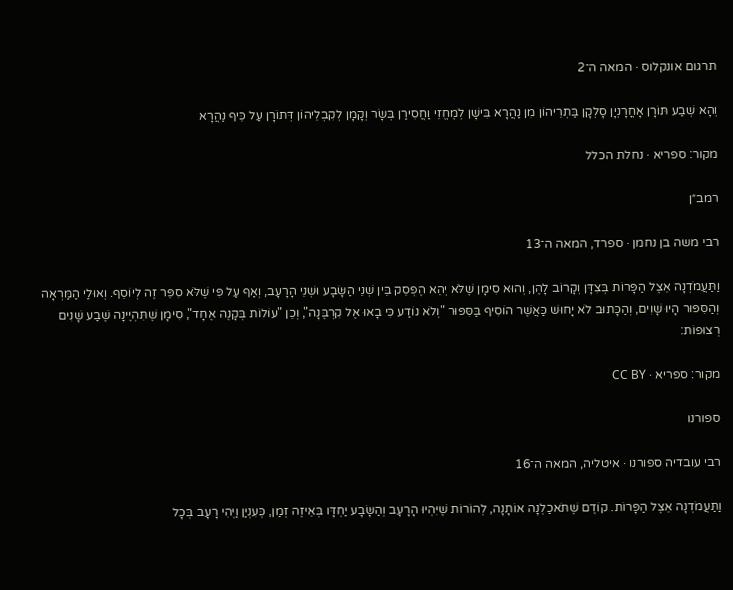תרגום אונקלוס · המאה ה־2

וְהָא שְׁבַע תּוֹרָן אָחֳרָנְיָן סָלְקָן בַּתְרֵיהוֹן מִן נַהֲרָא בִּישָׁן לְמֶחֱזֵי וַחֲסִירַן בְּשָׂר וְקָמָן לְקִבְלֵיהוֹן דְּתוֹרָן עַל כֵּיף נַהֲרָא

מקור: ספריא · נחלת הכלל

רמב״ן

רבי משה בן נחמן · ספרד, המאה ה־13

וַתַּעֲמֹדְנָה אֵצֶל הַפָּרוֹת בְּצִדָּן וְקָרוֹב לָהֶן, וְהוּא סִימָן שֶׁלֹּא יְהֵא הֶפְסֵק בֵּין שְׁנֵי הַשָּׂבָע וּשְׁנֵי הָרָעָב, וְאַף עַל פִּי שֶׁלֹּא סִפֵּר זֶה לְיוֹסֵף. וְאוּלַי הַמַּרְאָה וְהַסִּפּוּר הָיוּ שָׁוִים, וְהַכָּתוּב לֹא יָחוּשׁ כַּאֲשֶׁר הוֹסִיף בַּסִּפּוּר "וְלֹא נוֹדַע כִּי בָאוּ אֶל קִרְבֶּנָה", וְכֵן "עוֹלוֹת בְּקָנֶה אֶחָד", סִימָן שֶׁתִּהְיֶינָה שֶׁבַע שָׁנִים רְצוּפוֹת:

מקור: ספריא · CC BY

ספורנו

רבי עובדיה ספורנו · איטליה, המאה ה־16

וַתַּעֲמֹדְנָה אֵצֶל הַפָּרוֹת. קוֹדֶם שֶׁתֹּאכַלְנָה אוֹתָנָה, לְהוֹרוֹת שֶׁיִּהְיוּ הָרָעָב וְהַשָּׂבָע יַחְדָּו בְּאֵיזֶה זְמַן, כְּעִנְיַן וַיְהִי רָעָב בְּכָל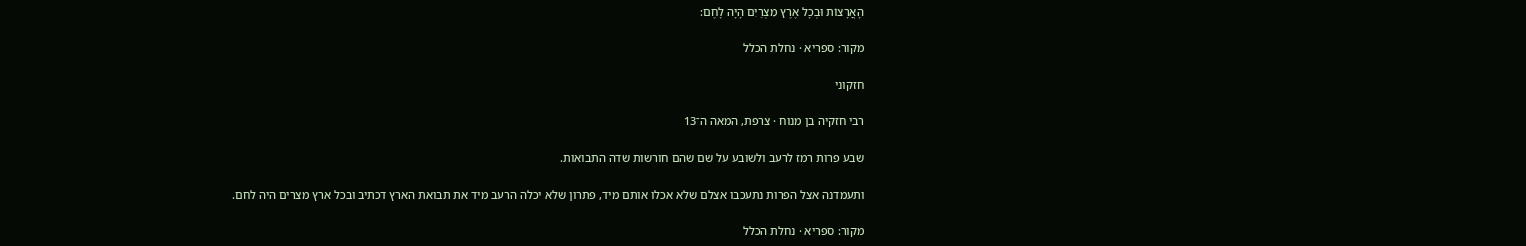הָאֲרָצוֹת וּבְכָל אֶרֶץ מִצְרַיִם הָיָה לָחֶם:

מקור: ספריא · נחלת הכלל

חזקוני

רבי חזקיה בן מנוח · צרפת, המאה ה־13

שבע פרות רמז לרעב ולשובע על שם שהם חורשות שדה התבואות.

ותעמדנה אצל הפרות נתעכבו אצלם שלא אכלו אותם מיד, פתרון שלא יכלה הרעב מיד את תבואת הארץ דכתיב ובכל ארץ מצרים היה לחם.

מקור: ספריא · נחלת הכלל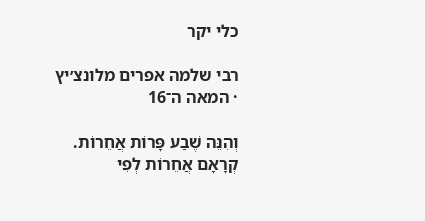כלי יקר

רבי שלמה אפרים מלונצ׳יץ · המאה ה־16

וְהִנֵּה שֶׁבַע פָּרוֹת אֲחֵרוֹת. קְרָאָם אֲחֵרוֹת לְפִי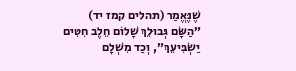שֶׁנֶּאֱמַר (תהלים קמז יד) ״הַשָּׂם גְּבוּלֵךְ שָׁלוֹם חֵלֶב חִטִּים יַשְׂבִּיעֵךְ״, וְכַד מִשְׁלָם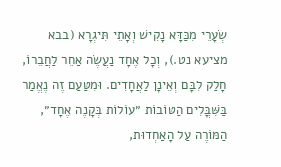שְׂעָרֵי מִכַּדָּא נָקִישׁ וְאָתֵי תִּיגְרָא (בבא מציעא נט.), וְכָל אֶחָד נַעֲשֶׂה אַחֵר לַחֲבֵרוֹ, חָלַק לִבָּם וְאֵינָן לַאֲחָדִים. וּמִטַּעַם זֶה נֶאֱמַר בַּשִּׁבֳּלִים הַטּוֹבוֹת ״עוֹלוֹת בְּקָנֶה אֶחָד״, הַמּוֹרֶה עַל הָאַחְדוּת,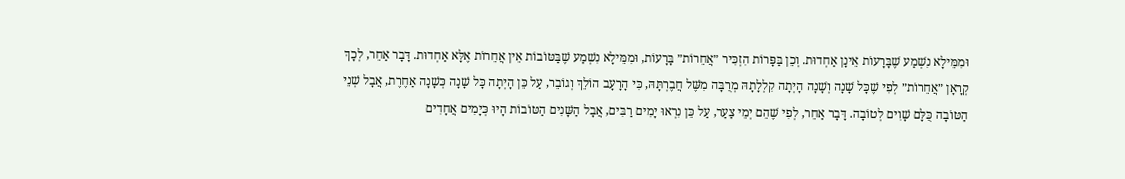וּמִמֵּילָא נִשְׁמַע שֶׁבָּרָעוֹת אֵינָן אַחְדוּת. וְכֵן בַּפָּרוֹת הִזְכִּיר ״אֲחֵרוֹת״ בָּרָעוֹת, וּמִמֵּילָא נִשְׁמַע שֶׁבַּטּוֹבוֹת אֵין אֲחֵרוֹת אֶלָּא אַחְדוּת. דָּבָר אַחֵר, לְכָךְ קְרָאָן ״אֲחֵרוֹת״ לְפִי שֶׁכָּל שָׁנָה וְשָׁנָה הָיְתָה קִלְלָתָהּ מְרֻבָּה מִשֶּׁל חֲבֶרְתָּהּ, כִּי הָרָעָב הוֹלֵךְ וְגוֹבֵר, עַל כֵּן הָיְתָה כָּל שָׁנָה כְּשָׁנָה אַחֶרֶת, אֲבָל שְׁנֵי הַטּוֹבָה כֻּלָּם שָׁוִים לְטוֹבָה. דָּבָר אַחֵר, לְפִי שֶׁהֵם יְמֵי צַעַר, עַל כֵּן נִרְאוּ יָמִים רַבִּים, אֲבָל הַשָּׁנִים הַטּוֹבוֹת הָיוּ כְּיָמִים אֲחָדִים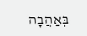בְּאַהֲבָה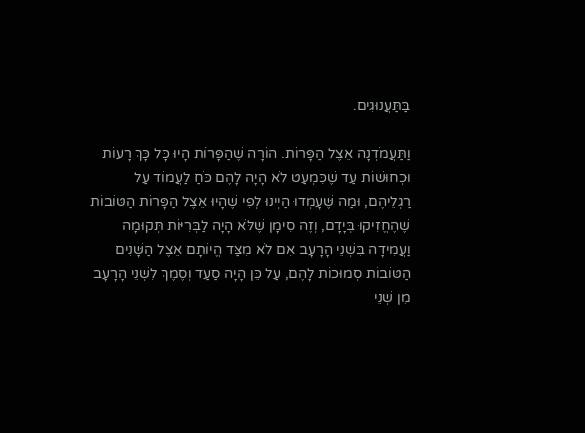בַּתַּעֲנוּגִים.

וַתַּעֲמֹדְנָה אֵצֶל הַפָּרוֹת. הוֹרָה שֶׁהַפָּרוֹת הָיוּ כָּל כָּךְ רָעוֹת וּכְחוּשׁוֹת עַד שֶׁכִּמְעַט לֹא הָיָה לָהֶם כֹּחַ לַעֲמוֹד עַל רַגְלֵיהֶם, וּמַה שֶּׁעָמְדוּ הַיְינוּ לְפִי שֶׁהָיוּ אֵצֶל הַפָּרוֹת הַטּוֹבוֹת שֶׁהֶחֱזִיקוּ בְּיָדָם, וְזֶה סִימָן שֶׁלֹּא הָיָה לַבְּרִיּוֹת תְּקוּמָה וַעֲמִידָה בִּשְׁנֵי הָרָעָב אִם לֹא מִצַּד הֱיוֹתָם אֵצֶל הַשָּׁנִים הַטּוֹבוֹת סְמוּכוֹת לָהֶם, עַל כֵּן הָיָה סַעַד וְסֶמֶךְ לִשְׁנֵי הָרָעָב מִן שְׁנֵי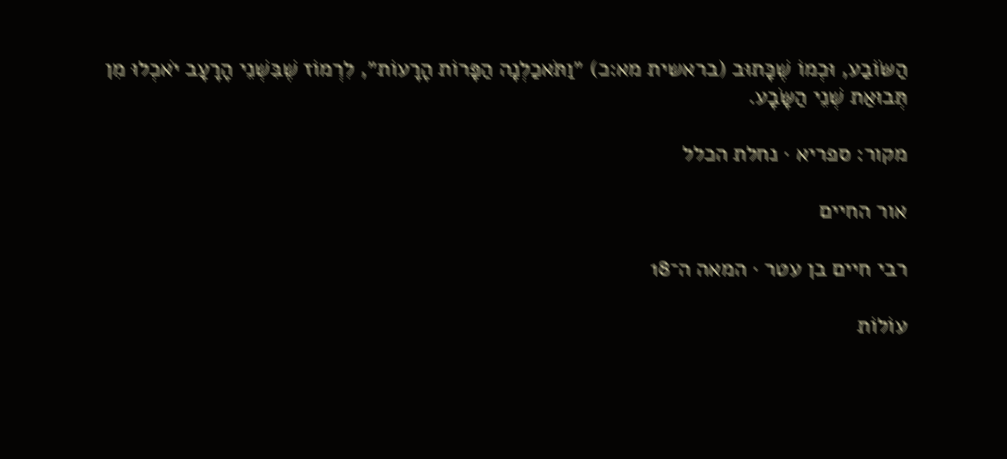הַשּׂוֹבַע, וּכְמוֹ שֶׁכָּתוּב (בראשית מא:כ) ״וַתֹּאכַלְנָה הַפָּרוֹת הָרָעוֹת״, לִרְמוֹז שֶׁבִּשְׁנֵי הָרָעָב יֹאכְלוּ מִן תְּבוּאַת שְׁנֵי הַשָּׂבָע.

מקור: ספריא · נחלת הכלל

אור החיים

רבי חיים בן עטר · המאה ה־18

עוֹלוֹת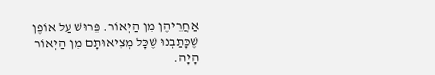אַחֲרֵיהֶן מִן הַיְאוֹר. פֵּרוּשׁ עַל אוֹפֶן שֶׁכָּתַבְנוּ שֶׁכָּל מְצִיאוּתָם מִן הַיְאוֹר הָיָה.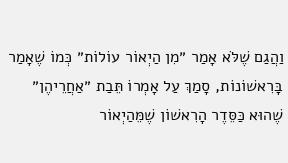וַהֲגַם שֶׁלֹּא אָמַר ״מִן הַיְאוֹר עוֹלוֹת״ כְּמוֹ שֶׁאָמַר בָּרִאשׁוֹנוֹת, סָמַךְ עַל אָמְרוֹ תֵּבַת ״אַחֲרֵיהֶן״ שֶׁהוּא כַּסֵּדֶר הָרִאשׁוֹן שֶׁמֵּהַיְאוֹר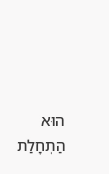הוּא הַתְחָלַת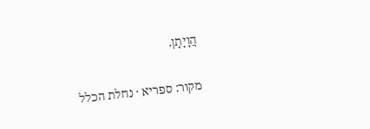הֲוָיָתָן.

מקור: ספריא · נחלת הכלל